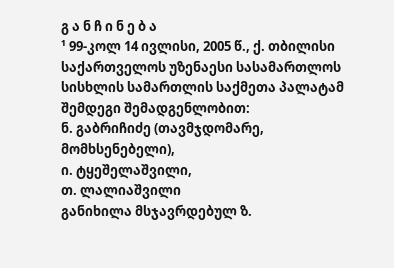გ ა ნ ჩ ი ნ ე ბ ა
¹ 99-კოლ 14 ივლისი, 2005 წ., ქ. თბილისი
საქართველოს უზენაესი სასამართლოს სისხლის სამართლის საქმეთა პალატამ შემდეგი შემადგენლობით:
ნ. გაბრიჩიძე (თავმჯდომარე, მომხსენებელი),
ი. ტყეშელაშვილი,
თ. ლალიაშვილი
განიხილა მსჯავრდებულ ზ.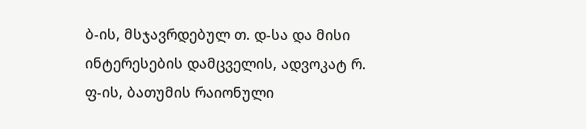ბ-ის, მსჯავრდებულ თ. დ-სა და მისი ინტერესების დამცველის, ადვოკატ რ. ფ-ის, ბათუმის რაიონული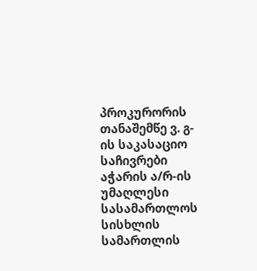პროკურორის თანაშემწე ვ. გ-ის საკასაციო საჩივრები აჭარის ა/რ-ის უმაღლესი სასამართლოს სისხლის სამართლის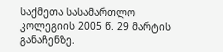საქმეთა სასამართლო კოლეგიის 2005 წ. 29 მარტის განაჩენზე.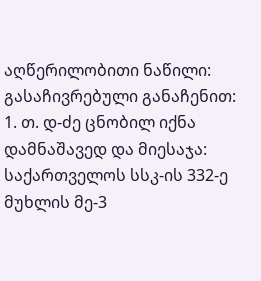აღწერილობითი ნაწილი:
გასაჩივრებული განაჩენით:
1. თ. დ-ძე ცნობილ იქნა დამნაშავედ და მიესაჯა: საქართველოს სსკ-ის 332-ე მუხლის მე-3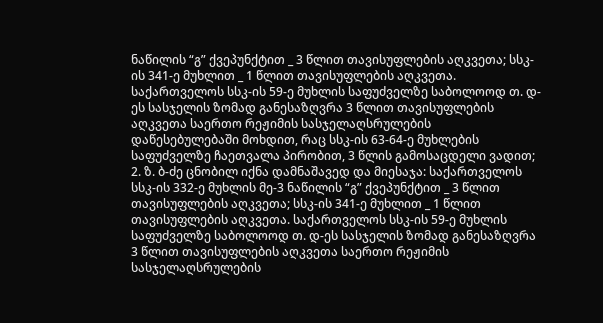ნაწილის “გ” ქვეპუნქტით _ 3 წლით თავისუფლების აღკვეთა; სსკ-ის 341-ე მუხლით _ 1 წლით თავისუფლების აღკვეთა. საქართველოს სსკ-ის 59-ე მუხლის საფუძველზე საბოლოოდ თ. დ-ეს სასჯელის ზომად განესაზღვრა 3 წლით თავისუფლების აღკვეთა საერთო რეჟიმის სასჯელაღსრულების დაწესებულებაში მოხდით, რაც სსკ-ის 63-64-ე მუხლების საფუძველზე ჩაეთვალა პირობით, 3 წლის გამოსაცდელი ვადით;
2. ზ. ბ-ძე ცნობილ იქნა დამნაშავედ და მიესაჯა: საქართველოს სსკ-ის 332-ე მუხლის მე-3 ნაწილის “გ” ქვეპუნქტით _ 3 წლით თავისუფლების აღკვეთა; სსკ-ის 341-ე მუხლით _ 1 წლით თავისუფლების აღკვეთა. საქართველოს სსკ-ის 59-ე მუხლის საფუძველზე საბოლოოდ თ. დ-ეს სასჯელის ზომად განესაზღვრა 3 წლით თავისუფლების აღკვეთა საერთო რეჟიმის სასჯელაღსრულების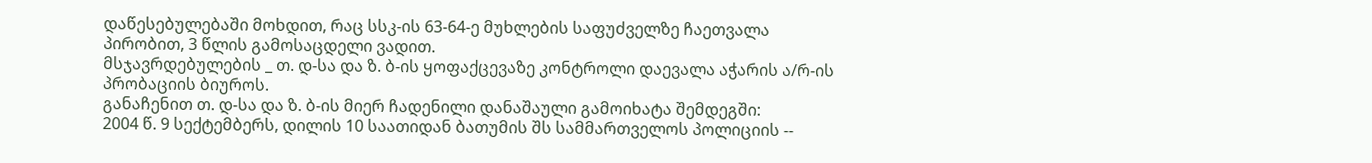დაწესებულებაში მოხდით, რაც სსკ-ის 63-64-ე მუხლების საფუძველზე ჩაეთვალა პირობით, 3 წლის გამოსაცდელი ვადით.
მსჯავრდებულების _ თ. დ-სა და ზ. ბ-ის ყოფაქცევაზე კონტროლი დაევალა აჭარის ა/რ-ის პრობაციის ბიუროს.
განაჩენით თ. დ-სა და ზ. ბ-ის მიერ ჩადენილი დანაშაული გამოიხატა შემდეგში:
2004 წ. 9 სექტემბერს, დილის 10 საათიდან ბათუმის შს სამმართველოს პოლიციის --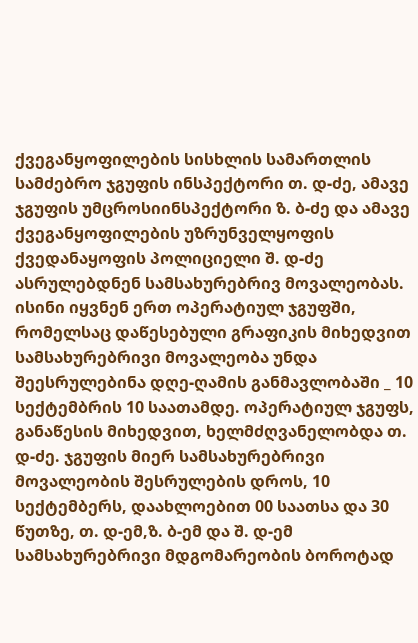ქვეგანყოფილების სისხლის სამართლის სამძებრო ჯგუფის ინსპექტორი თ. დ-ძე, ამავე ჯგუფის უმცროსიინსპექტორი ზ. ბ-ძე და ამავე ქვეგანყოფილების უზრუნველყოფის ქვედანაყოფის პოლიციელი შ. დ-ძე ასრულებდნენ სამსახურებრივ მოვალეობას. ისინი იყვნენ ერთ ოპერატიულ ჯგუფში, რომელსაც დაწესებული გრაფიკის მიხედვით სამსახურებრივი მოვალეობა უნდა შეესრულებინა დღე-ღამის განმავლობაში _ 10 სექტემბრის 10 საათამდე. ოპერატიულ ჯგუფს, განაწესის მიხედვით, ხელმძღვანელობდა თ. დ-ძე. ჯგუფის მიერ სამსახურებრივი მოვალეობის შესრულების დროს, 10 სექტემბერს, დაახლოებით 00 საათსა და 30 წუთზე, თ. დ-ემ,ზ. ბ-ემ და შ. დ-ემ სამსახურებრივი მდგომარეობის ბოროტად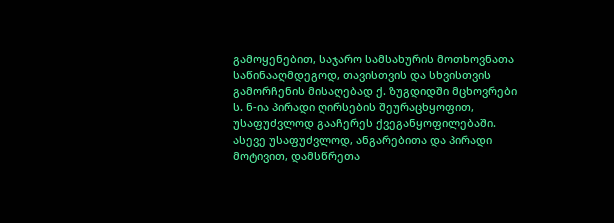გამოყენებით, საჯარო სამსახურის მოთხოვნათა საწინააღმდეგოდ, თავისთვის და სხვისთვის გამორჩენის მისაღებად ქ. ზუგდიდში მცხოვრები ს. ნ-ია პირადი ღირსების შეურაცხყოფით, უსაფუძვლოდ გააჩერეს ქვეგანყოფილებაში. ასევე უსაფუძვლოდ, ანგარებითა და პირადი მოტივით, დამსწრეთა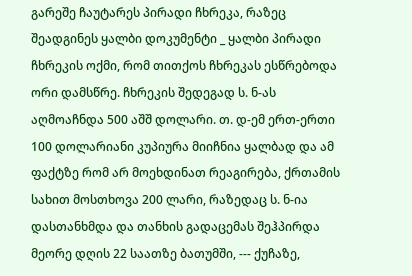გარეშე ჩაუტარეს პირადი ჩხრეკა, რაზეც შეადგინეს ყალბი დოკუმენტი _ ყალბი პირადი ჩხრეკის ოქმი, რომ თითქოს ჩხრეკას ესწრებოდა ორი დამსწრე. ჩხრეკის შედეგად ს. ნ-ას აღმოაჩნდა 500 აშშ დოლარი. თ. დ-ემ ერთ-ერთი 100 დოლარიანი კუპიურა მიიჩნია ყალბად და ამ ფაქტზე რომ არ მოეხდინათ რეაგირება, ქრთამის სახით მოსთხოვა 200 ლარი, რაზედაც ს. ნ-ია დასთანხმდა და თანხის გადაცემას შეჰპირდა მეორე დღის 22 საათზე ბათუმში, --- ქუჩაზე,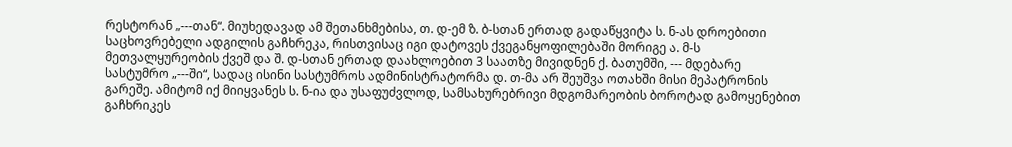რესტორან „---თან“. მიუხედავად ამ შეთანხმებისა, თ. დ-ემ ზ. ბ-სთან ერთად გადაწყვიტა ს. ნ-ას დროებითი საცხოვრებელი ადგილის გაჩხრეკა, რისთვისაც იგი დატოვეს ქვეგანყოფილებაში მორიგე ა. მ-ს მეთვალყურეობის ქვეშ და შ. დ-სთან ერთად დაახლოებით 3 საათზე მივიდნენ ქ. ბათუმში, --- მდებარე სასტუმრო „---ში“, სადაც ისინი სასტუმროს ადმინისტრატორმა დ. თ-მა არ შეუშვა ოთახში მისი მეპატრონის გარეშე. ამიტომ იქ მიიყვანეს ს. ნ-ია და უსაფუძვლოდ, სამსახურებრივი მდგომარეობის ბოროტად გამოყენებით გაჩხრიკეს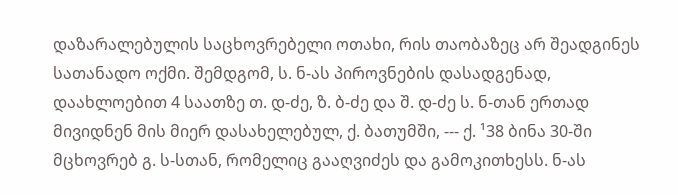დაზარალებულის საცხოვრებელი ოთახი, რის თაობაზეც არ შეადგინეს სათანადო ოქმი. შემდგომ, ს. ნ-ას პიროვნების დასადგენად, დაახლოებით 4 საათზე თ. დ-ძე, ზ. ბ-ძე და შ. დ-ძე ს. ნ-თან ერთად მივიდნენ მის მიერ დასახელებულ, ქ. ბათუმში, --- ქ. ¹38 ბინა 30-ში მცხოვრებ გ. ს-სთან, რომელიც გააღვიძეს და გამოკითხესს. ნ-ას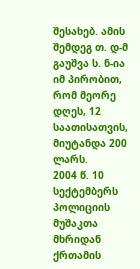შესახებ. ამის შემდეგ თ. დ-მ გაუშვა ს. ნ-ია იმ პირობით, რომ მეორე დღეს, 12 საათისათვის, მიუტანდა 200 ლარს.
2004 წ. 10 სექტემბერს პოლიციის მუშაკთა მხრიდან ქრთამის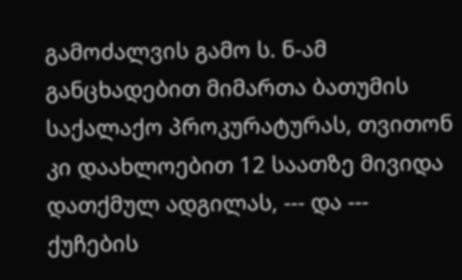გამოძალვის გამო ს. ნ-ამ განცხადებით მიმართა ბათუმის საქალაქო პროკურატურას, თვითონ კი დაახლოებით 12 საათზე მივიდა დათქმულ ადგილას, --- და --- ქუჩების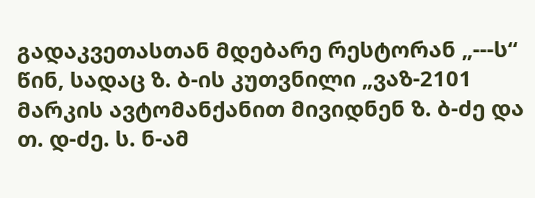გადაკვეთასთან მდებარე რესტორან „---ს“ წინ, სადაც ზ. ბ-ის კუთვნილი „ვაზ-2101 მარკის ავტომანქანით მივიდნენ ზ. ბ-ძე და თ. დ-ძე. ს. ნ-ამ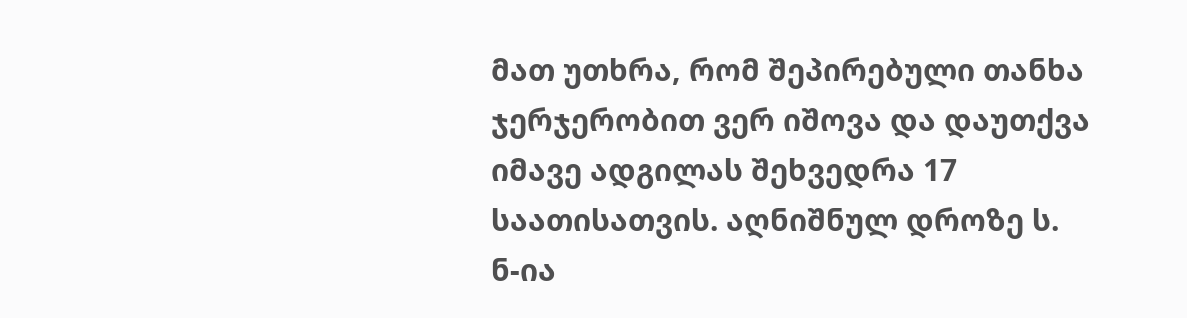მათ უთხრა, რომ შეპირებული თანხა ჯერჯერობით ვერ იშოვა და დაუთქვა იმავე ადგილას შეხვედრა 17 საათისათვის. აღნიშნულ დროზე ს. ნ-ია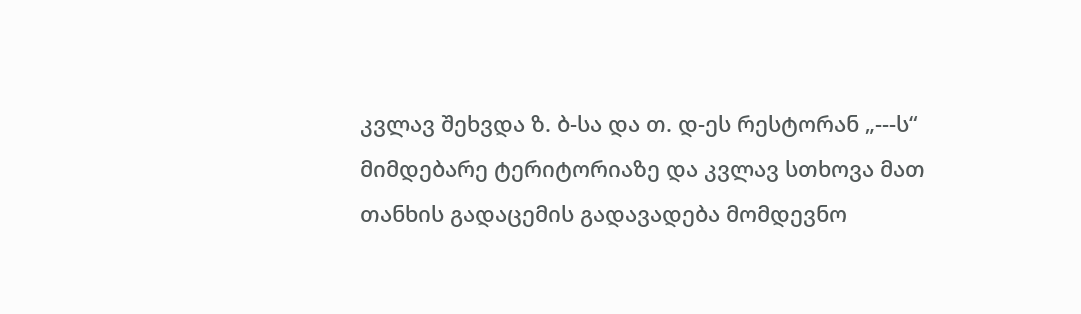კვლავ შეხვდა ზ. ბ-სა და თ. დ-ეს რესტორან „---ს“ მიმდებარე ტერიტორიაზე და კვლავ სთხოვა მათ თანხის გადაცემის გადავადება მომდევნო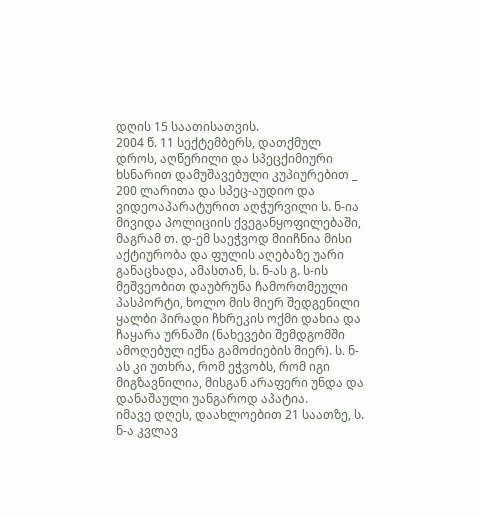დღის 15 საათისათვის.
2004 წ. 11 სექტემბერს, დათქმულ დროს, აღწერილი და სპეცქიმიური ხსნარით დამუშავებული კუპიურებით _ 200 ლარითა და სპეც-აუდიო და ვიდეოაპარატურით აღჭურვილი ს. ნ-ია მივიდა პოლიციის ქვეგანყოფილებაში, მაგრამ თ. დ-ემ საეჭვოდ მიიჩნია მისი აქტიურობა და ფულის აღებაზე უარი განაცხადა, ამასთან, ს. ნ-ას გ. ს-ის მეშვეობით დაუბრუნა ჩამორთმეული პასპორტი, ხოლო მის მიერ შედგენილი ყალბი პირადი ჩხრეკის ოქმი დახია და ჩაყარა ურნაში (ნახევები შემდგომში ამოღებულ იქნა გამოძიების მიერ). ს. ნ-ას კი უთხრა, რომ ეჭვობს, რომ იგი მიგზავნილია, მისგან არაფერი უნდა და დანაშაული უანგაროდ აპატია.
იმავე დღეს, დაახლოებით 21 საათზე, ს. ნ-ა კვლავ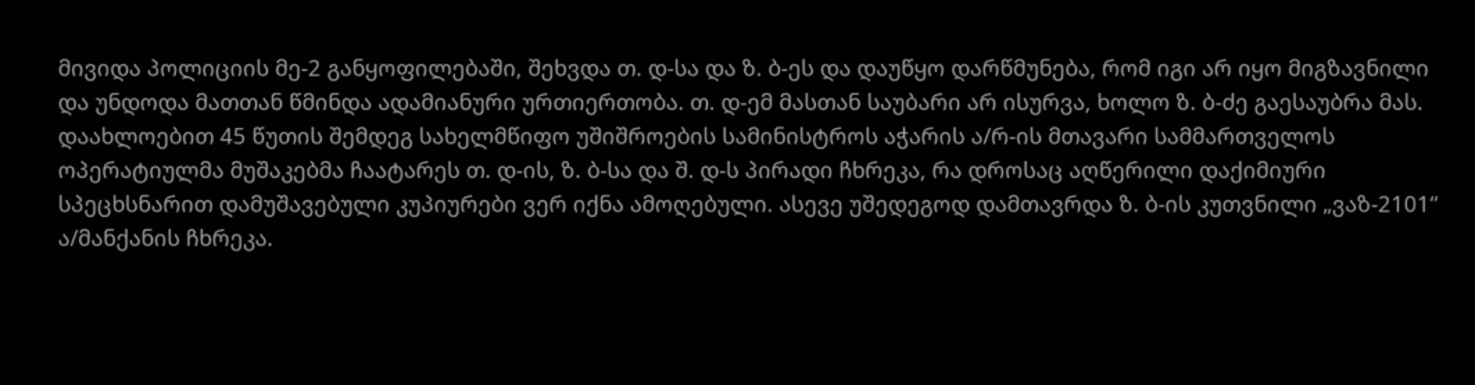მივიდა პოლიციის მე-2 განყოფილებაში, შეხვდა თ. დ-სა და ზ. ბ-ეს და დაუწყო დარწმუნება, რომ იგი არ იყო მიგზავნილი და უნდოდა მათთან წმინდა ადამიანური ურთიერთობა. თ. დ-ემ მასთან საუბარი არ ისურვა, ხოლო ზ. ბ-ძე გაესაუბრა მას. დაახლოებით 45 წუთის შემდეგ სახელმწიფო უშიშროების სამინისტროს აჭარის ა/რ-ის მთავარი სამმართველოს ოპერატიულმა მუშაკებმა ჩაატარეს თ. დ-ის, ზ. ბ-სა და შ. დ-ს პირადი ჩხრეკა, რა დროსაც აღწერილი დაქიმიური სპეცხსნარით დამუშავებული კუპიურები ვერ იქნა ამოღებული. ასევე უშედეგოდ დამთავრდა ზ. ბ-ის კუთვნილი „ვაზ-2101“ ა/მანქანის ჩხრეკა.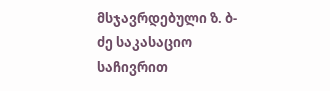მსჯავრდებული ზ. ბ-ძე საკასაციო საჩივრით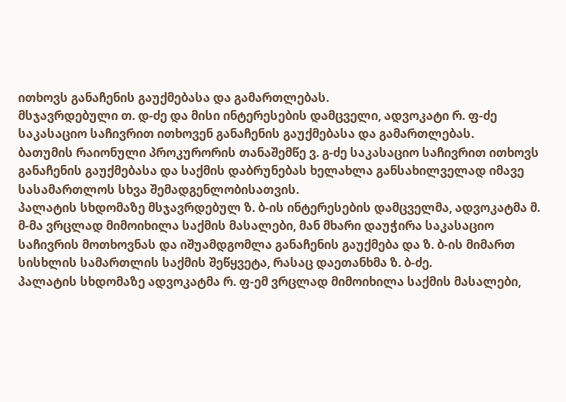ითხოვს განაჩენის გაუქმებასა და გამართლებას.
მსჯავრდებული თ. დ-ძე და მისი ინტერესების დამცველი, ადვოკატი რ. ფ-ძე საკასაციო საჩივრით ითხოვენ განაჩენის გაუქმებასა და გამართლებას.
ბათუმის რაიონული პროკურორის თანაშემწე ვ. გ-ძე საკასაციო საჩივრით ითხოვს განაჩენის გაუქმებასა და საქმის დაბრუნებას ხელახლა განსახილველად იმავე სასამართლოს სხვა შემადგენლობისათვის.
პალატის სხდომაზე მსჯავრდებულ ზ. ბ-ის ინტერესების დამცველმა, ადვოკატმა მ. მ-მა ვრცლად მიმოიხილა საქმის მასალები, მან მხარი დაუჭირა საკასაციო საჩივრის მოთხოვნას და იშუამდგომლა განაჩენის გაუქმება და ზ. ბ-ის მიმართ სისხლის სამართლის საქმის შეწყვეტა, რასაც დაეთანხმა ზ. ბ-ძე.
პალატის სხდომაზე ადვოკატმა რ. ფ-ემ ვრცლად მიმოიხილა საქმის მასალები,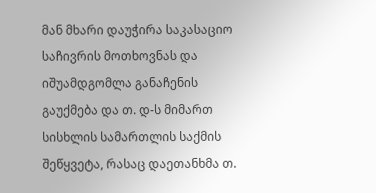მან მხარი დაუჭირა საკასაციო საჩივრის მოთხოვნას და იშუამდგომლა განაჩენის გაუქმება და თ. დ-ს მიმართ სისხლის სამართლის საქმის შეწყვეტა, რასაც დაეთანხმა თ.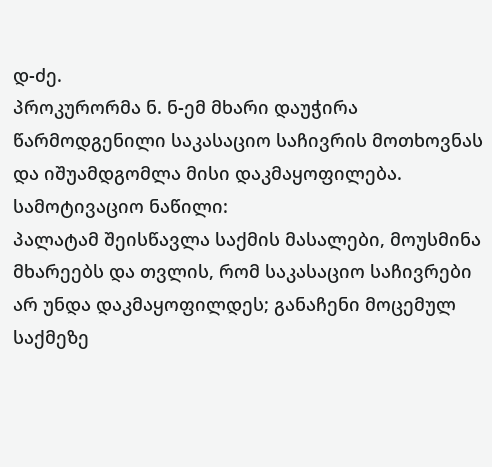დ-ძე.
პროკურორმა ნ. ნ-ემ მხარი დაუჭირა წარმოდგენილი საკასაციო საჩივრის მოთხოვნას და იშუამდგომლა მისი დაკმაყოფილება.
სამოტივაციო ნაწილი:
პალატამ შეისწავლა საქმის მასალები, მოუსმინა მხარეებს და თვლის, რომ საკასაციო საჩივრები არ უნდა დაკმაყოფილდეს; განაჩენი მოცემულ საქმეზე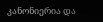კანონიერია და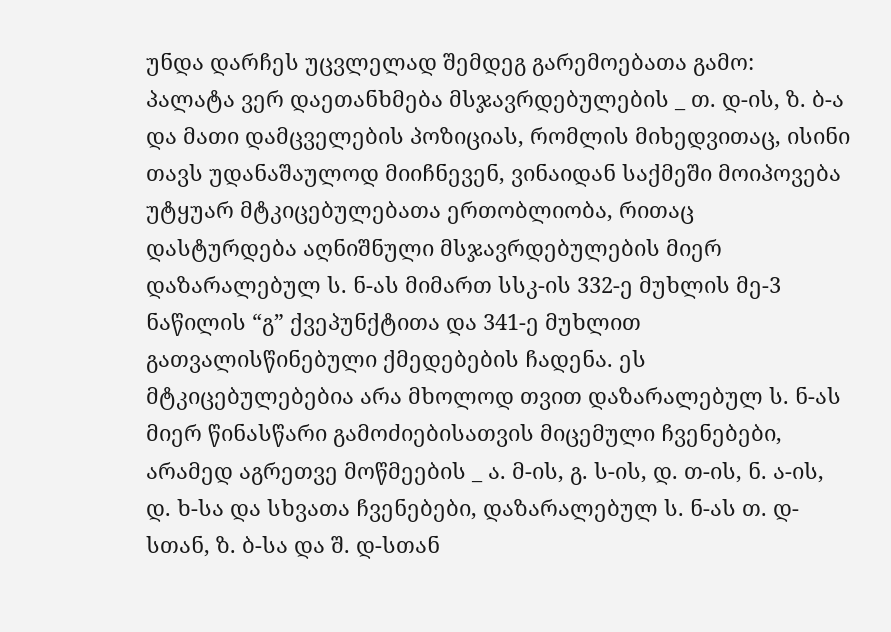უნდა დარჩეს უცვლელად შემდეგ გარემოებათა გამო:
პალატა ვერ დაეთანხმება მსჯავრდებულების _ თ. დ-ის, ზ. ბ-ა და მათი დამცველების პოზიციას, რომლის მიხედვითაც, ისინი თავს უდანაშაულოდ მიიჩნევენ, ვინაიდან საქმეში მოიპოვება უტყუარ მტკიცებულებათა ერთობლიობა, რითაც დასტურდება აღნიშნული მსჯავრდებულების მიერ დაზარალებულ ს. ნ-ას მიმართ სსკ-ის 332-ე მუხლის მე-3 ნაწილის “გ” ქვეპუნქტითა და 341-ე მუხლით გათვალისწინებული ქმედებების ჩადენა. ეს მტკიცებულებებია არა მხოლოდ თვით დაზარალებულ ს. ნ-ას მიერ წინასწარი გამოძიებისათვის მიცემული ჩვენებები, არამედ აგრეთვე მოწმეების _ ა. მ-ის, გ. ს-ის, დ. თ-ის, ნ. ა-ის, დ. ხ-სა და სხვათა ჩვენებები, დაზარალებულ ს. ნ-ას თ. დ-სთან, ზ. ბ-სა და შ. დ-სთან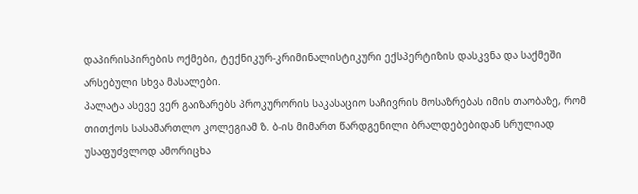დაპირისპირების ოქმები, ტექნიკურ-კრიმინალისტიკური ექსპერტიზის დასკვნა და საქმეში არსებული სხვა მასალები.
პალატა ასევე ვერ გაიზარებს პროკურორის საკასაციო საჩივრის მოსაზრებას იმის თაობაზე, რომ თითქოს სასამართლო კოლეგიამ ზ. ბ-ის მიმართ წარდგენილი ბრალდებებიდან სრულიად უსაფუძვლოდ ამორიცხა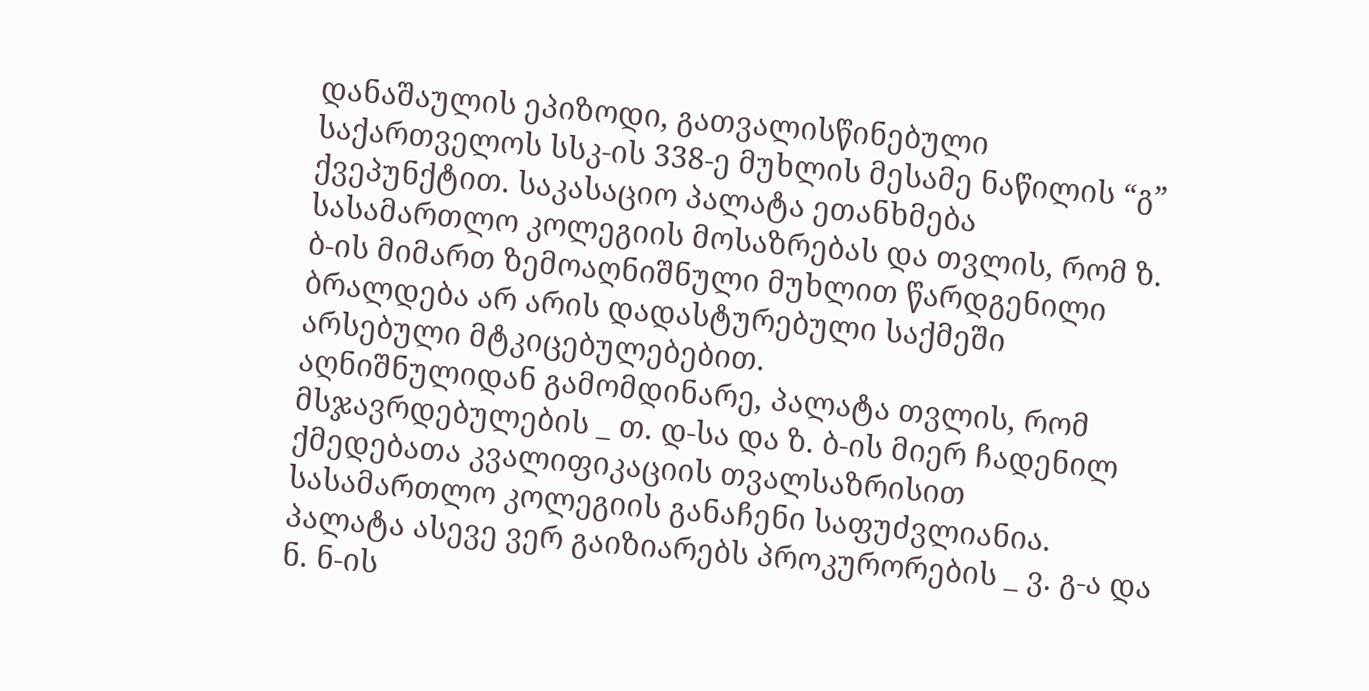დანაშაულის ეპიზოდი, გათვალისწინებული საქართველოს სსკ-ის 338-ე მუხლის მესამე ნაწილის “გ” ქვეპუნქტით. საკასაციო პალატა ეთანხმება სასამართლო კოლეგიის მოსაზრებას და თვლის, რომ ზ. ბ-ის მიმართ ზემოაღნიშნული მუხლით წარდგენილი ბრალდება არ არის დადასტურებული საქმეში არსებული მტკიცებულებებით.
აღნიშნულიდან გამომდინარე, პალატა თვლის, რომ მსჯავრდებულების _ თ. დ-სა და ზ. ბ-ის მიერ ჩადენილ ქმედებათა კვალიფიკაციის თვალსაზრისით სასამართლო კოლეგიის განაჩენი საფუძვლიანია.
პალატა ასევე ვერ გაიზიარებს პროკურორების _ ვ. გ-ა და ნ. ნ-ის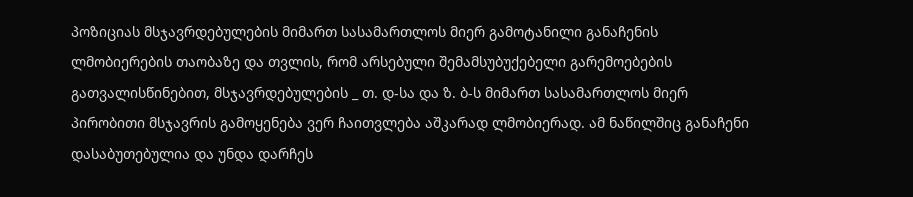პოზიციას მსჯავრდებულების მიმართ სასამართლოს მიერ გამოტანილი განაჩენის ლმობიერების თაობაზე და თვლის, რომ არსებული შემამსუბუქებელი გარემოებების გათვალისწინებით, მსჯავრდებულების _ თ. დ-სა და ზ. ბ-ს მიმართ სასამართლოს მიერ პირობითი მსჯავრის გამოყენება ვერ ჩაითვლება აშკარად ლმობიერად. ამ ნაწილშიც განაჩენი დასაბუთებულია და უნდა დარჩეს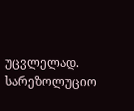უცვლელად.
სარეზოლუციო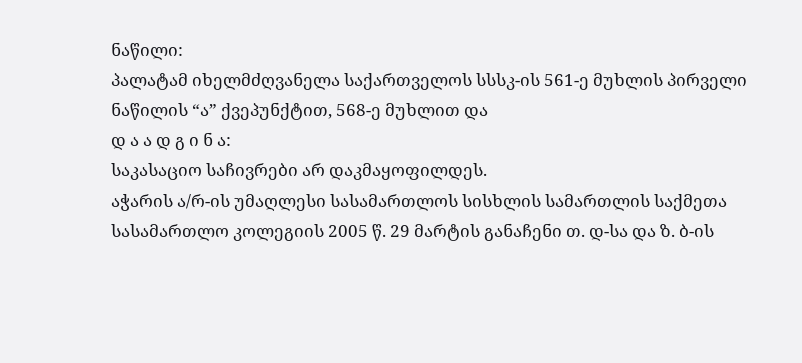ნაწილი:
პალატამ იხელმძღვანელა საქართველოს სსსკ-ის 561-ე მუხლის პირველი ნაწილის “ა” ქვეპუნქტით, 568-ე მუხლით და
დ ა ა დ გ ი ნ ა:
საკასაციო საჩივრები არ დაკმაყოფილდეს.
აჭარის ა/რ-ის უმაღლესი სასამართლოს სისხლის სამართლის საქმეთა სასამართლო კოლეგიის 2005 წ. 29 მარტის განაჩენი თ. დ-სა და ზ. ბ-ის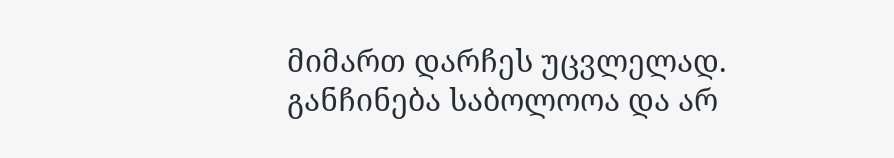მიმართ დარჩეს უცვლელად.
განჩინება საბოლოოა და არ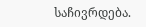საჩივრდება.